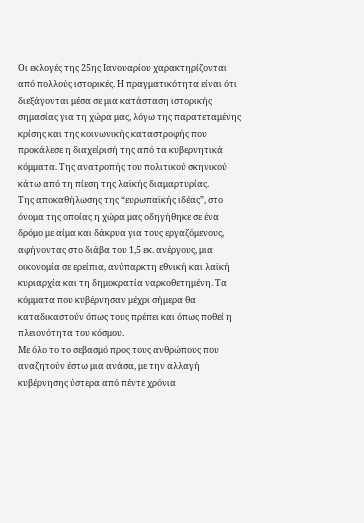Οι εκλογές της 25ης Ιανουαρίου χαρακτηρίζονται από πολλούς ιστορικές. Η πραγματικότητα είναι ότι διεξάγονται μέσα σε μια κατάσταση ιστορικής σημασίας για τη χώρα μας, λόγω της παρατεταμένης κρίσης και της κοινωνικής καταστροφής που προκάλεσε η διαχείρισή της από τα κυβερνητικά κόμματα. Της ανατροπής του πολιτικού σκηνικού κάτω από τη πίεση της λαϊκής διαμαρτυρίας.
Της αποκαθήλωσης της “ευρωπαϊκής ιδέας”, στο όνομα της οποίας η χώρα μας οδηγήθηκε σε ένα δρόμο με αίμα και δάκρυα για τους εργαζόμενους, αφήνοντας στο διάβα του 1,5 εκ. ανέργους, μια οικονομία σε ερείπια, ανύπαρκτη εθνική και λαϊκή κυριαρχία και τη δημοκρατία ναρκοθετημένη. Τα κόμματα που κυβέρνησαν μέχρι σήμερα θα καταδικαστούν όπως τους πρέπει και όπως ποθεί η πλειονότητα του κόσμου.
Με όλο το το σεβασμό προς τους ανθρώπους που αναζητούν έστω μια ανάσα, με την αλλαγή κυβέρνησης ύστερα από πέντε χρόνια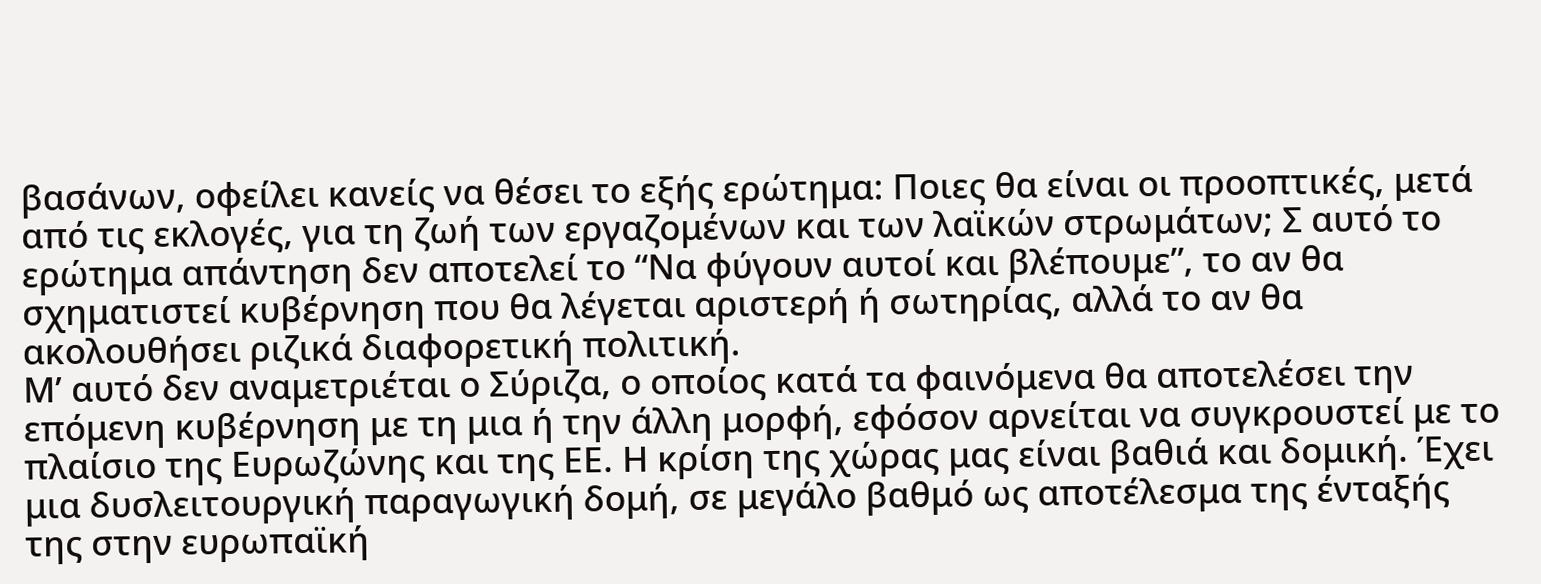βασάνων, οφείλει κανείς να θέσει το εξής ερώτημα: Ποιες θα είναι οι προοπτικές, μετά από τις εκλογές, για τη ζωή των εργαζομένων και των λαϊκών στρωμάτων; Σ αυτό το ερώτημα απάντηση δεν αποτελεί το “Να φύγουν αυτοί και βλέπουμε”, το αν θα σχηματιστεί κυβέρνηση που θα λέγεται αριστερή ή σωτηρίας, αλλά το αν θα ακολουθήσει ριζικά διαφορετική πολιτική.
Μ’ αυτό δεν αναμετριέται ο Σύριζα, ο οποίος κατά τα φαινόμενα θα αποτελέσει την επόμενη κυβέρνηση με τη μια ή την άλλη μορφή, εφόσον αρνείται να συγκρουστεί με το πλαίσιο της Ευρωζώνης και της ΕΕ. Η κρίση της χώρας μας είναι βαθιά και δομική. Έχει μια δυσλειτουργική παραγωγική δομή, σε μεγάλο βαθμό ως αποτέλεσμα της ένταξής της στην ευρωπαϊκή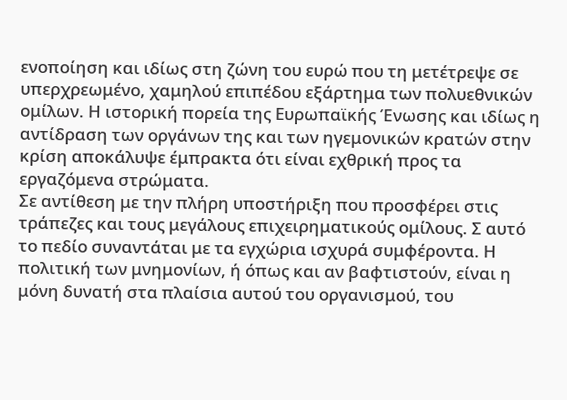ενοποίηση και ιδίως στη ζώνη του ευρώ που τη μετέτρεψε σε υπερχρεωμένο, χαμηλού επιπέδου εξάρτημα των πολυεθνικών ομίλων. Η ιστορική πορεία της Ευρωπαϊκής Ένωσης και ιδίως η αντίδραση των οργάνων της και των ηγεμονικών κρατών στην κρίση αποκάλυψε έμπρακτα ότι είναι εχθρική προς τα εργαζόμενα στρώματα.
Σε αντίθεση με την πλήρη υποστήριξη που προσφέρει στις τράπεζες και τους μεγάλους επιχειρηματικούς ομίλους. Σ αυτό το πεδίο συναντάται με τα εγχώρια ισχυρά συμφέροντα. Η πολιτική των μνημονίων, ή όπως και αν βαφτιστούν, είναι η μόνη δυνατή στα πλαίσια αυτού του οργανισμού, του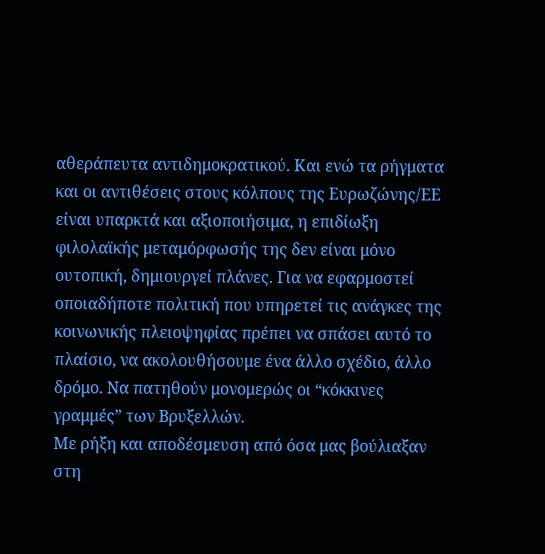αθεράπευτα αντιδημοκρατικού. Και ενώ τα ρήγματα και οι αντιθέσεις στους κόλπους της Ευρωζώνης/ΕΕ είναι υπαρκτά και αξιοποιήσιμα, η επιδίωξη φιλολαϊκής μεταμόρφωσής της δεν είναι μόνο ουτοπική, δημιουργεί πλάνες. Για να εφαρμοστεί οποιαδήποτε πολιτική που υπηρετεί τις ανάγκες της κοινωνικής πλειοψηφίας πρέπει να σπάσει αυτό το πλαίσιο, να ακολουθήσουμε ένα άλλο σχέδιο, άλλο δρόμο. Να πατηθούν μονομερώς οι “κόκκινες γραμμές” των Βρυξελλών.
Με ρήξη και αποδέσμευση από όσα μας βούλιαξαν στη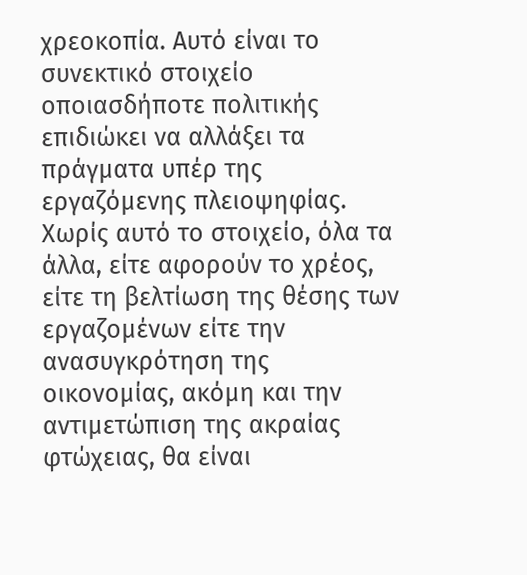χρεοκοπία. Αυτό είναι το συνεκτικό στοιχείο οποιασδήποτε πολιτικής επιδιώκει να αλλάξει τα πράγματα υπέρ της εργαζόμενης πλειοψηφίας. Χωρίς αυτό το στοιχείο, όλα τα άλλα, είτε αφορούν το χρέος, είτε τη βελτίωση της θέσης των εργαζομένων είτε την ανασυγκρότηση της οικονομίας, ακόμη και την αντιμετώπιση της ακραίας φτώχειας, θα είναι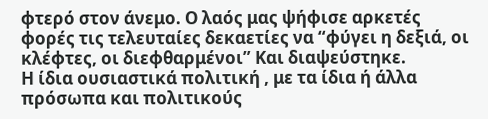φτερό στον άνεμο. Ο λαός μας ψήφισε αρκετές φορές τις τελευταίες δεκαετίες να “φύγει η δεξιά, οι κλέφτες, οι διεφθαρμένοι” Και διαψεύστηκε.
Η ίδια ουσιαστικά πολιτική , με τα ίδια ή άλλα πρόσωπα και πολιτικούς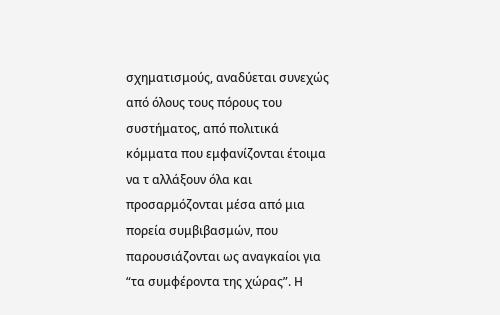σχηματισμούς, αναδύεται συνεχώς από όλους τους πόρους του συστήματος, από πολιτικά κόμματα που εμφανίζονται έτοιμα να τ αλλάξουν όλα και προσαρμόζονται μέσα από μια πορεία συμβιβασμών, που παρουσιάζονται ως αναγκαίοι για “τα συμφέροντα της χώρας”. Η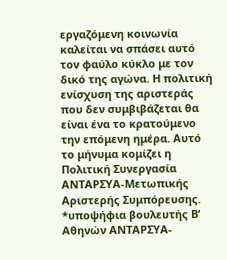εργαζόμενη κοινωνία καλείται να σπάσει αυτό τον φαύλο κύκλο με τον δικό της αγώνα. Η πολιτική ενίσχυση της αριστεράς που δεν συμβιβάζεται θα είναι ένα το κρατούμενο την επόμενη ημέρα. Αυτό το μήνυμα κομίζει η Πολιτική Συνεργασία ΑΝΤΑΡΣΥΑ-Μετωπικής Αριστερής Συμπόρευσης.
*υποψήφια βουλευτής Β’ Αθηνών ΑΝΤΑΡΣΥΑ-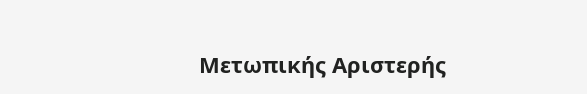Μετωπικής Αριστερής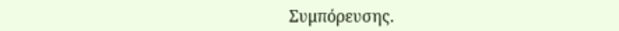Συμπόρευσης.